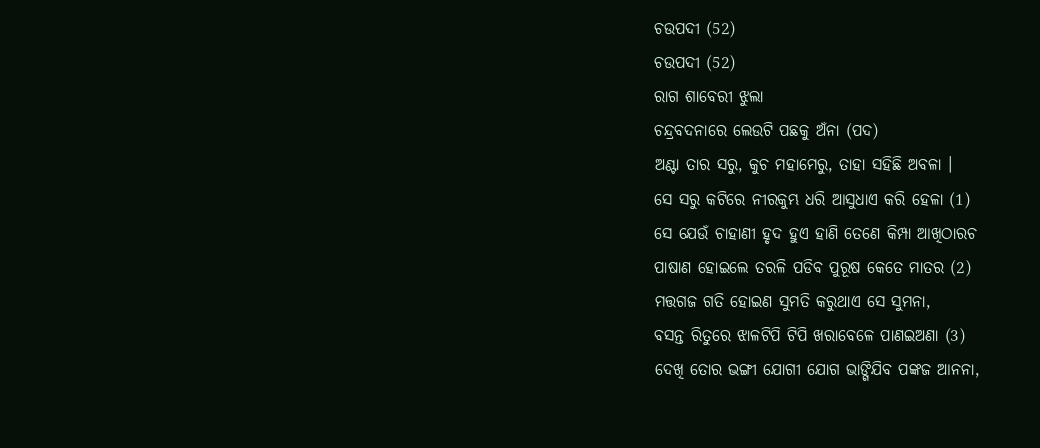ଚଉପଦୀ (52)
ଚଉପଦୀ (52)
ରାଗ ଶାବେରୀ ଝୁଲା
ଚନ୍ଦ୍ରବଦନାରେ ଲେଉଟି ପଛକୁ ଅଁନା (ପଦ)
ଅଣ୍ଟା ତାର ସରୁ, କୁଚ ମହାମେରୁ, ତାହା ସହିଛି ଅବଳା ।
ସେ ସରୁ କଟିରେ ନୀରକୁମ୍ଭ ଧରି ଆସୁଧାଏ କରି ହେଳା (1)
ସେ ଯେଉଁ ଚାହାଣୀ ହୃଦ ହୁଏ ହାଣି ତେଣେ କିମ୍ପା ଆଖିଠାରଚ
ପାଷାଣ ହୋଇଲେ ତରଳି ପଡିବ ପୁରୂଷ କେତେ ମାତର (2)
ମତ୍ତଗଜ ଗତି ହୋଇଣ ସୁମତି କରୁଥାଏ ସେ ସୁମନା,
ବସନ୍ତ ରିତୁରେ ଝାଳଟିପି ଟିପି ଖରାବେଳେ ପାଣଇଅଣା (3)
ଦେଖି ତୋର ଭଙ୍ଗୀ ଯୋଗୀ ଯୋଗ ଭାଙ୍ଗିଯିବ ପଙ୍କଜ ଆନନା,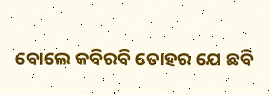ବୋଲେ କବିରବି ତୋହର ଯେ ଛବି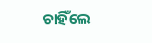ଚାହିଁଲେ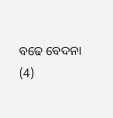ବଢେ ବେଦନା (4)